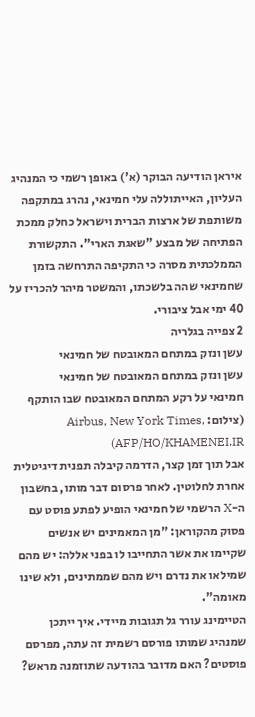איראן הודיעה הבוקר (א') באופן רשמי כי המנהיג העליון, האייתוללה עלי חמינאי, נהרג במתקפה משותפת של ארצות הברית וישראל כחלק ממכת הפתיחה של מבצע "שאגת הארי". התקשורת הממלכתית מסרה כי התקיפה התרחשה בזמן שחמינאי שהה בלשכתו, והמשטר מיהר להכריז על 40 ימי אבל ציבורי.
2 צפייה בגלריה
עשן ונזק במתחם המאובטח של חמינאי
עשן ונזק במתחם המאובטח של חמינאי
חמינאי על רקע המתחם המאובטח שבו הותקף
(צילום: Airbus, New York Times, AFP/HO/KHAMENEI.IR)
אבל תוך זמן קצר, הדרמה קיבלה תפנית דיגיטלית אחרת לחלוטין. לאחר פרסום דבר מותו, בחשבון ה-X הרשמי של חמינאי הופיע לפתע פוסט עם פסוק מהקוראן: "מן המאמינים יש אנשים שקיימו את אשר התחייבו לו בפני אללה: יש מהם שמילאו את נדרם ויש מהם שממתינים, ולא שינו מאומה".
הטיימינג עורר גל תגובות מיידי. איך ייתכן שמנהיג שמותו פורסם רשמית זה עתה, מפרסם פוסטים? האם מדובר בהודעה שתוזמנה מראש?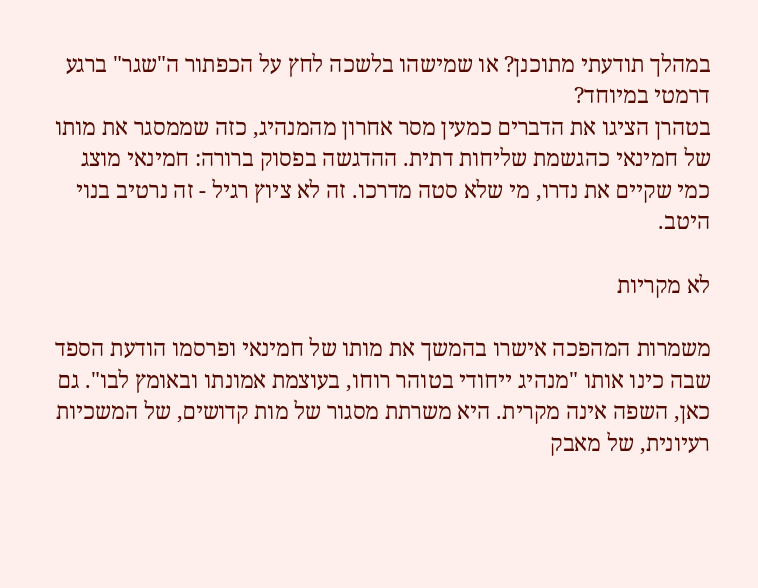במהלך תודעתי מתוכנן? או שמישהו בלשכה לחץ על הכפתור ה"שגר" ברגע דרמטי במיוחד?
בטהרן הציגו את הדברים כמעין מסר אחרון מהמנהיג, כזה שממסגר את מותו של חמינאי כהגשמת שליחות דתית. ההדגשה בפסוק ברורה: חמינאי מוצג כמי שקיים את נדרו, מי שלא סטה מדרכו. זה לא ציוץ רגיל - זה נרטיב בנוי היטב.

לא מקריות

משמרות המהפכה אישרו בהמשך את מותו של חמינאי ופרסמו הודעת הספד שבה כינו אותו "מנהיג ייחודי בטוהר רוחו, בעוצמת אמונתו ובאומץ לבו". גם כאן, השפה אינה מקרית. היא משרתת מסגור של מות קדושים, של המשכיות רעיונית, של מאבק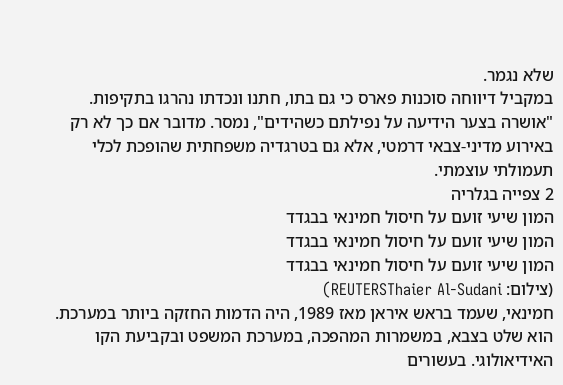שלא נגמר.
במקביל דיווחה סוכנות פארס כי גם בתו, חתנו ונכדתו נהרגו בתקיפות. "אושרה בצער הידיעה על נפילתם כשהידים", נמסר. מדובר אם כך לא רק באירוע מדיני-צבאי דרמטי, אלא גם בטרגדיה משפחתית שהופכת לכלי תעמולתי עוצמתי.
2 צפייה בגלריה
המון שיעי זועם על חיסול חמינאי בבגדד
המון שיעי זועם על חיסול חמינאי בבגדד
המון שיעי זועם על חיסול חמינאי בבגדד
(צילום: REUTERSThaier Al-Sudani)
חמינאי, שעמד בראש איראן מאז 1989, היה הדמות החזקה ביותר במערכת. הוא שלט בצבא, במשמרות המהפכה, במערכת המשפט ובקביעת הקו האידיאולוגי. בעשורים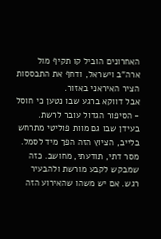האחרונים הוביל קו תקיף מול ארה"ב וישראל, ודחף את התבססות הציר האיראני באזור.
אבל דווקא ברגע שבו נטען כי חוסל - הסיפור הגדול עובר לרשת. בעידן שבו גם מוות פוליטי מתרחש בלייב, הציוץ הזה הפך מיד לסמל. מסר דתי, תודעתי, מחושב. כזה שמבקש לקבע מורשת ולהבעיר רגש. אם יש משהו שהאירוע הזה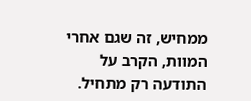ממחיש, זה שגם אחרי המוות, הקרב על התודעה רק מתחיל.